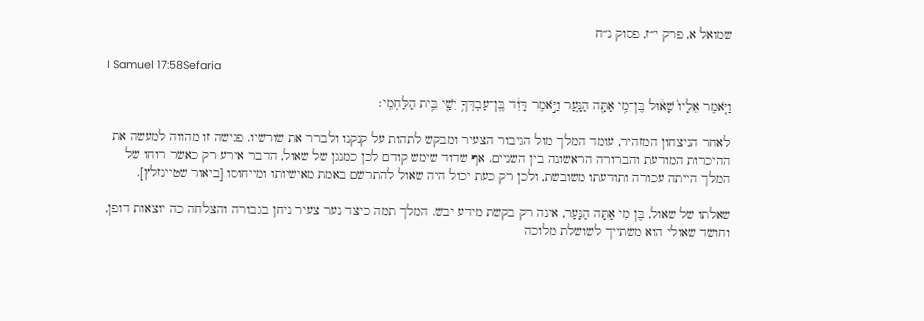שמואל א, פרק י״ז, פסוק נ״ח

I Samuel 17:58Sefaria

וַיֹּ֤אמֶר אֵלָיו֙ שָׁא֔וּל בֶּן־מִ֥י אַתָּ֖ה הַנָּ֑עַר וַיֹּ֣אמֶר דָּוִ֔ד בֶּֽן־עַבְדְּךָ֥ יִשַׁ֖י בֵּ֥ית הַלַּחְמִֽי׃

לאחר הניצחון המזהיר, עומד המלך מול הגיבור הצעיר ומבקש לתהות על קנקנו ולברר את שורשיו. פגישה זו מהווה למעשה את ההיכרות המודעת והברורה הראשונה בין השניים. אף שדוד שימש קודם לכן כמנגן של שאול, הדבר אירע רק כאשר רוחו של המלך הייתה עכורה ותודעתו משובשת, ולכן רק כעת יכול היה שאול להתרשם באמת מאישיותו ומייחוסו [ביאור שטיינזלץ].

שאלתו של שאול, בֶּן מִי אַתָּה הַנָּעַר, אינה רק בקשת מידע יבש. המלך תמה כיצד נער צעיר ניחן בגבורה והצלחה כה יוצאות דופן, וחושד שאולי הוא משתייך לשושלת מלוכה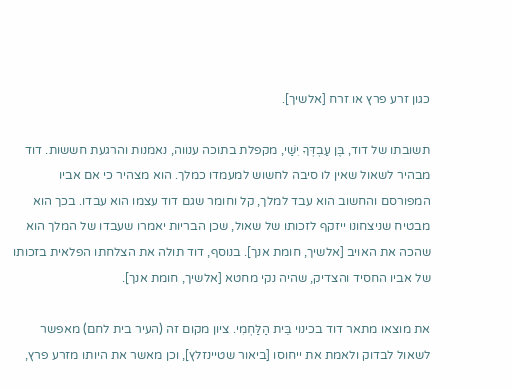כגון זרע פרץ או זרח [אלשיך].

תשובתו של דוד, בֶּן עַבְדְּךָ יִשַׁי, מקפלת בתוכה ענווה, נאמנות והרגעת חששות. דוד מבהיר לשאול שאין לו סיבה לחשוש למעמדו כמלך. הוא מצהיר כי אם אביו המפורסם והחשוב הוא עבד למלך, קל וחומר שגם דוד עצמו הוא עבדו. בכך הוא מבטיח שניצחונו ייזקף לזכותו של שאול, שכן הבריות יאמרו שעבדו של המלך הוא שהכה את האויב [אלשיך, חומת אנך]. בנוסף, דוד תולה את הצלחתו הפלאית בזכותו של אביו החסיד והצדיק, שהיה נקי מחטא [אלשיך, חומת אנך].

את מוצאו מתאר דוד בכינוי בֵּית הַלַּחְמִי. ציון מקום זה (העיר בית לחם) מאפשר לשאול לבדוק ולאמת את ייחוסו [ביאור שטיינזלץ], וכן מאשר את היותו מזרע פרץ,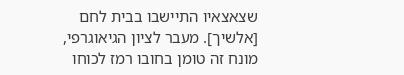שצאצאיו התיישבו בבית לחם [אלשיך]. מעבר לציון הגיאוגרפי, מונח זה טומן בחובו רמז לכוחו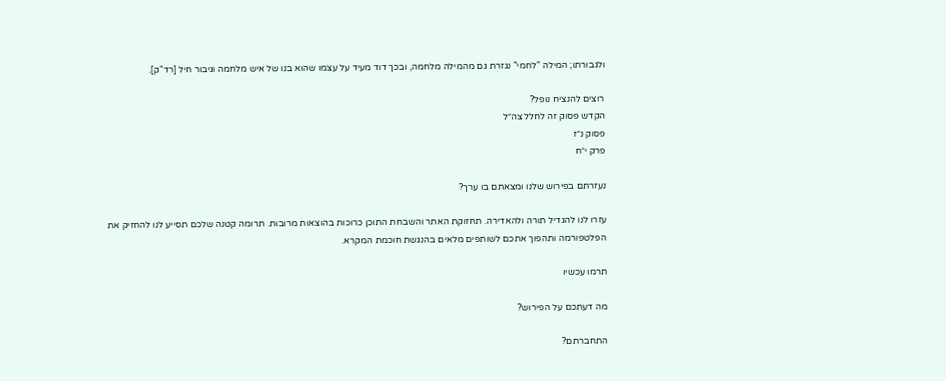ולגבורתו; המילה "לחמי" נגזרת גם מהמילה מלחמה, ובכך דוד מעיד על עצמו שהוא בנו של איש מלחמה וגיבור חיל [רד"ק].

רוצים להנציח נופל?
הקדש פסוק זה לחלל צה״ל
פסוק נ״ז
פרק י״ח

נעזרתם בפירוש שלנו ומצאתם בו ערך?

עזרו לנו להגדיל תורה ולהאדירה. תחזוקת האתר והשבחת התוכן כרוכות בהוצאות מרובות. תרומה קטנה שלכם תסייע לנו להחזיק את הפלטפורמה ותהפוך אתכם לשותפים מלאים בהנגשת חוכמת המקרא.

תרמו עכשיו

מה דעתכם על הפירוש?

התחברתם?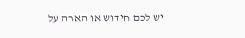יש לכם חידוש או הארה על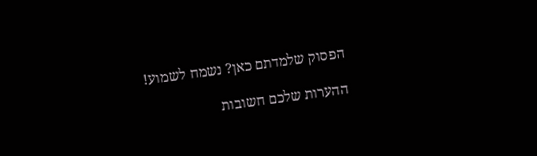הפסוק שלמדתם כאן? נשמח לשמוע!

ההערות שלכם חשובות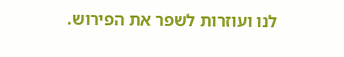לנו ועוזרות לשפר את הפירוש.